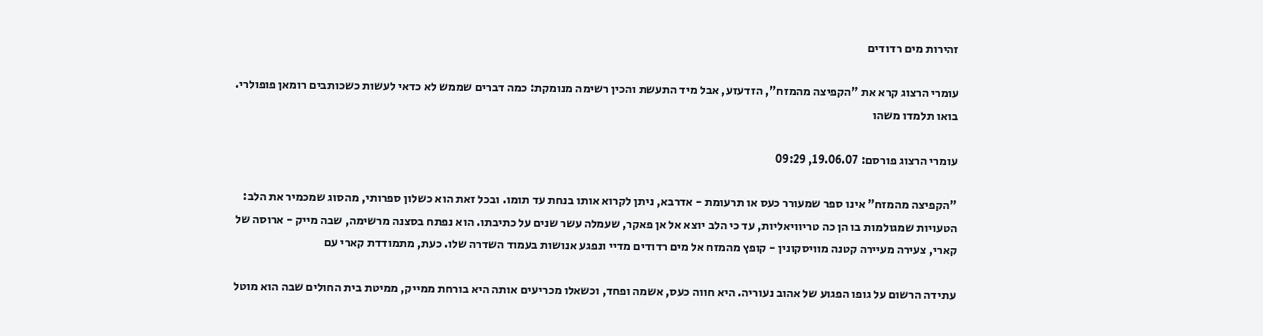זהירות מים רדודים

עומרי הרצוג קרא את "הקפיצה מהמזח", הזדעזע, אבל מיד התעשת והכין רשימה מנומקת: כמה דברים שממש לא כדאי לעשות כשכותבים רומאן פופולרי. בואו תלמדו משהו

עומרי הרצוג פורסם: 19.06.07, 09:29

"הקפיצה מהמזח" אינו ספר שמעורר כעס או תרעומת - אדרבא, ניתן לקרוא אותו בנחת עד תומו. ובכל זאת הוא כשלון ספרותי, מהסוג שמכמיר את הלב: הטעויות שמגולמות בו הן כה טריוויאליות, עד כי הלב יוצא אל אן פאקר, שעמלה עשר שנים על כתיבתו. הוא נפתח בסצנה מרשימה, שבה מייק - ארוסה של קארי, צעירה מעיירה קטנה מוויסקונין - קופץ מהמזח אל מים רדודים מדיי ונפגע אנושות בעמוד השדרה שלו. כעת, מתמודדת קארי עם

עתידה הרשום על גופו הפגוע של אהוב נעוריה. היא חווה כעס, אשמה ופחד, וכשאלו מכריעים אותה היא בורחת ממייק, ממיטת בית החולים שבה הוא מוטל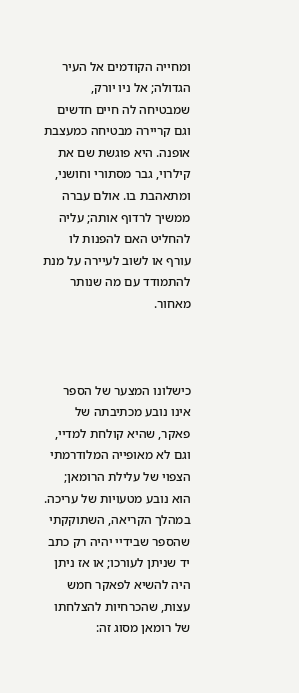ומחייה הקודמים אל העיר הגדולה; אל ניו יורק, שמבטיחה לה חיים חדשים וגם קריירה מבטיחה כמעצבת אופנה. היא פוגשת שם את קילרוי, גבר מסתורי וחושני, ומתאהבת בו. אולם עברה ממשיך לרדוף אותה; עליה להחליט האם להפנות לו עורף או לשוב לעיירה על מנת להתמודד עם מה שנותר מאחור.



כישלונו המצער של הספר אינו נובע מכתיבתה של פאקר, שהיא קולחת למדיי, וגם לא מאופייה המלודרמתי הצפוי של עלילת הרומאן; הוא נובע מטעויות של עריכה. במהלך הקריאה, השתוקקתי שהספר שבידיי יהיה רק כתב יד שניתן לעורכו; או אז ניתן היה להשיא לפאקר חמש עצות, שהכרחיות להצלחתו של רומאן מסוג זה: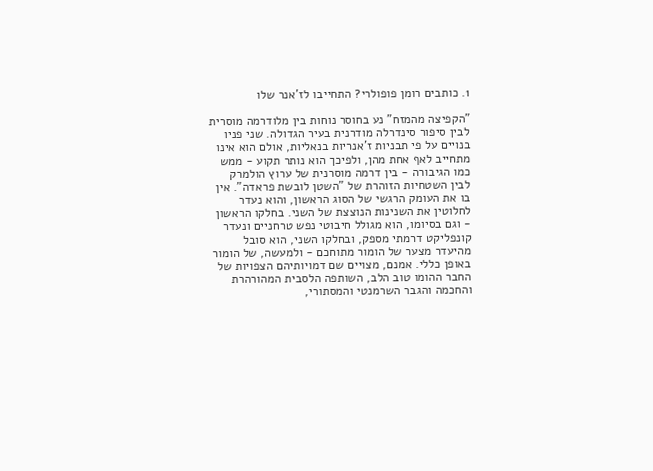1. כותבים רומן פופולרי? התחייבו לז'אנר שלו

"הקפיצה מהמזח" נע בחוסר נוחות בין מלודרמה מוסרית לבין סיפור סינדרלה מודרנית בעיר הגדולה. שני פניו בנויים על פי תבניות ז'אנריות בנאליות, אולם הוא אינו מתחייב לאף אחת מהן, ולפיכך הוא נותר תקוע - ממש כמו הגיבורה - בין דרמה מוסרנית של ערוץ הולמרק לבין השטחיות הזוהרת של "השטן לובשת פראדה". אין בו את העומק הרגשי של הסוג הראשון, והוא נעדר לחלוטין את השנינות הנוצצת של השני. בחלקו הראשון - וגם בסיומו, הוא מגולל חיבוטי נפש טרחניים ונעדר קונפליקט דרמתי מספק, ובחלקו השני, הוא סובל מהיעדר מצער של הומור מתוחכם - ולמעשה, של הומור באופן כללי. אמנם, מצויים שם דמויותיהם הצפויות של החבר ההומו טוב הלב, השותפה הלסבית המהורהרת והחכמה והגבר השרמנטי והמסתורי,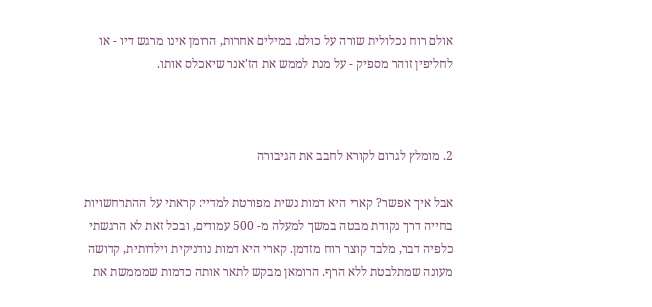אולם רוח נכלולית שורה על כולם. במילים אחרות, הרומן אינו מרגש דיו - או לחליפין זוהר מספיק - על מנת לממש את הז'אנר שיאכלס אותו.



2. מומלץ לגרום לקורא לחבב את הגיבורה

אבל איך אפשר? קארי היא דמות נשית מפורטת למדיי: קראתי על ההתרחשויות בחייה דרך נקודת מבטה במשך למעלה מ- 500 עמודים, ובכל זאת לא הרגשתי כלפיה דבר, מלבד קוצר רוח מזדמן. קארי היא דמות נודניקית וילדותית, קדושה מעונה שמתלבטת ללא הרף. הרומאן מבקש לתאר אותה כדמות שמממשת את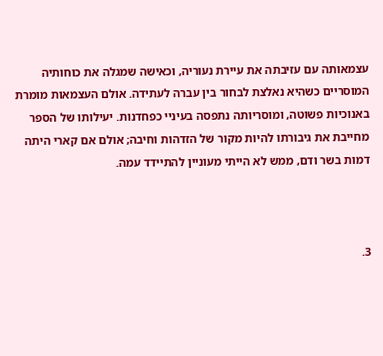עצמאותה עם עזיבתה את עיירת נעוריה, וכאישה שמגלה את כוחותיה המוסריים כשהיא נאלצת לבחור בין עברה לעתידה. אולם העצמאות מומרת באנוכיות פשוטה, ומוסריותה נתפסה בעיניי כפחדנות. יעילותו של הספר מחייבת את גיבורתו להיות מקור של הזדהות וחיבה; אולם אם קארי היתה דמות בשר ודם, ממש לא הייתי מעוניין להתיידד עמה.



3.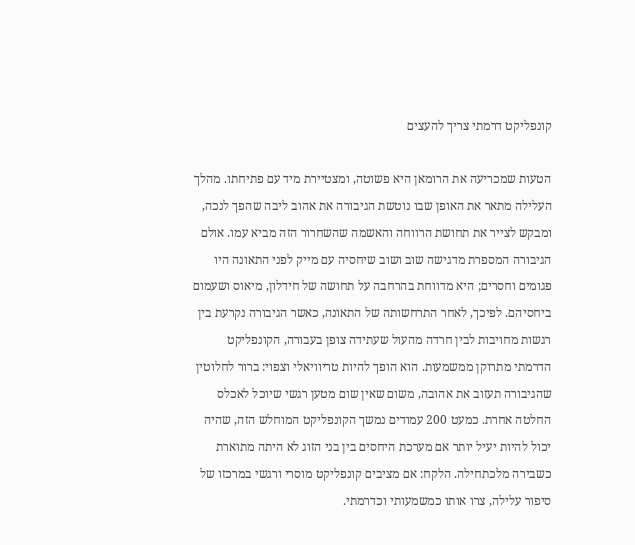קונפליקט דרמתי צריך להעצים

הטעות שמכריעה את הרומאן היא פשוטה, ומצטיירת מיד עם פתיחתו. מהלך העלילה מתאר את האופן שבו נוטשת הגיבורה את אהוב ליבה שהפך לנכה, ומבקש לצייר את תחושת הרווחה והאשמה שהשחרור הזה מביא עמו. אולם הגיבורה המספרת מדגישה שוב ושוב שיחסיה עם מייק לפני התאונה היו פגומים וחסרים; היא מדווחת בהרחבה על תחושה של חידלון, מיאוס ושעמום ביחסיהם. לפיכך, לאחר התרחשותה של התאונה, כאשר הגיבורה נקרעת בין רגשות מחויבות לבין חרדה מהעול שעתידה צופן בעבורה, הקונפליקט הדרמתי מתרוקן ממשמעות. הוא הופך להיות טריוויאלי וצפוי: ברור לחלוטין שהגיבורה תעזוב את אהובה, משום שאין שום מטען רגשי שיוכל לאכלס החלטה אחרת. כמעט 200 עמודים נמשך הקונפליקט המוחלש הזה, שהיה יכול להיות יעיל יותר אם מערכת היחסים בין בני הזוג לא היתה מתוארת כשבירה מלכתחילה. הלקח: אם מציבים קונפליקט מוסרי ורגשי במרכזו של סיפור עלילה, צרו אותו כמשמעותי וכדרמתי.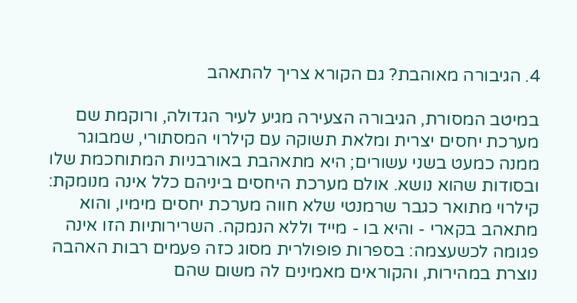4. הגיבורה מאוהבת? גם הקורא צריך להתאהב

במיטב המסורת, הגיבורה הצעירה מגיע לעיר הגדולה, ורוקמת שם מערכת יחסים יצרית ומלאת תשוקה עם קילרוי המסתורי, שמבוגר ממנה כמעט בשני עשורים; היא מתאהבת באורבניות המתוחכמת שלו ובסודות שהוא נושא. אולם מערכת היחסים ביניהם כלל אינה מנומקת: קילרוי מתואר כגבר שרמנטי שלא חווה מערכת יחסים מימיו, והוא מתאהב בקארי - והיא בו - מייד וללא הנמקה. השרירותיות הזו אינה פגומה לכשעצמה: בספרות פופולרית מסוג כזה פעמים רבות האהבה נוצרת במהירות, והקוראים מאמינים לה משום שהם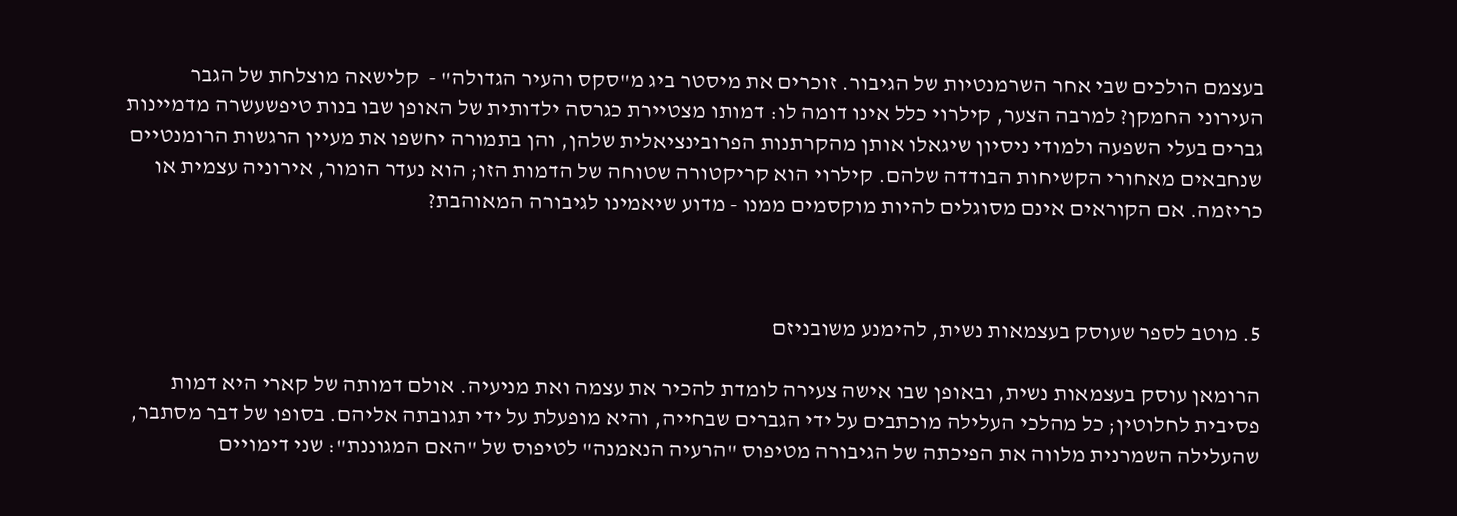בעצמם הולכים שבי אחר השרמנטיות של הגיבור. זוכרים את מיסטר ביג מ"סקס והעיר הגדולה" -  קלישאה מוצלחת של הגבר העירוני החמקן? למרבה הצער, קילרוי כלל אינו דומה לו: דמותו מצטיירת כגרסה ילדותית של האופן שבו בנות טיפשעשרה מדמיינות גברים בעלי השפעה ולמודי ניסיון שיגאלו אותן מהקרתנות הפרובינציאלית שלהן, והן בתמורה יחשפו את מעיין הרגשות הרומנטיים שנחבאים מאחורי הקשיחות הבודדה שלהם. קילרוי הוא קריקטורה שטוחה של הדמות הזו; הוא נעדר הומור, אירוניה עצמית או כריזמה. אם הקוראים אינם מסוגלים להיות מוקסמים ממנו - מדוע שיאמינו לגיבורה המאוהבת?



5. מוטב לספר שעוסק בעצמאות נשית, להימנע משובניזם

הרומאן עוסק בעצמאות נשית, ובאופן שבו אישה צעירה לומדת להכיר את עצמה ואת מניעיה. אולם דמותה של קארי היא דמות פסיבית לחלוטין; כל מהלכי העלילה מוכתבים על ידי הגברים שבחייה, והיא מופעלת על ידי תגובתה אליהם. בסופו של דבר מסתבר, שהעלילה השמרנית מלווה את הפיכתה של הגיבורה מטיפוס "הרעיה הנאמנה" לטיפוס של "האם המגוננת": שני דימויים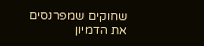שחוקים שמפרנסים את הדמיון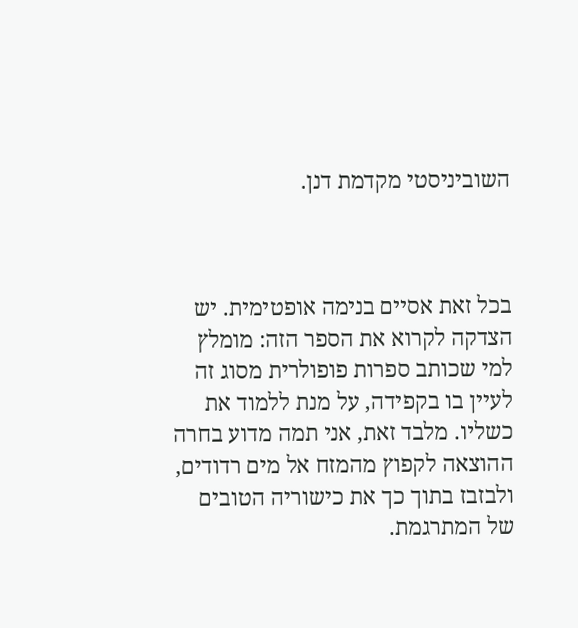השוביניסטי מקדמת דנן.



בכל זאת אסיים בנימה אופטימית. יש הצדקה לקרוא את הספר הזה: מומלץ למי שכותב ספרות פופולרית מסוג זה לעיין בו בקפידה, על מנת ללמוד את כשליו. מלבד זאת, אני תמה מדוע בחרה ההוצאה לקפוץ מהמזח אל מים רדודים, ולבזבז בתוך כך את כישוריה הטובים של המתרגמת.